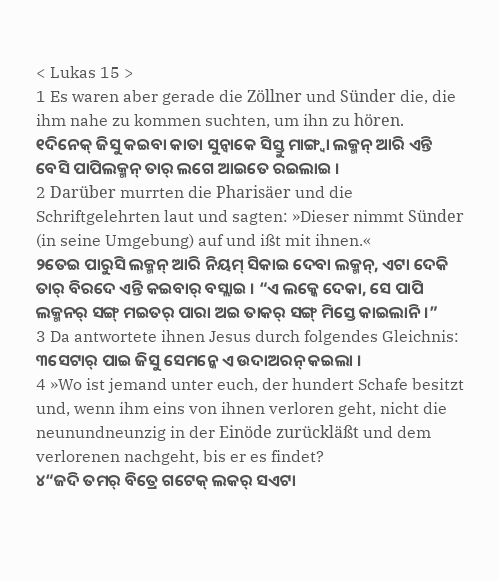< Lukas 15 >
1 Es waren aber gerade die Zöllner und Sünder die, die ihm nahe zu kommen suchten, um ihn zu hören.
୧ଦିନେକ୍ ଜିସୁ କଇବା କାତା ସୁନ୍ବାକେ ସିସ୍ତୁ ମାଙ୍ଗ୍ବା ଲକ୍ମନ୍ ଆରି ଏନ୍ତି ବେସି ପାପିଲକ୍ମନ୍ ତାର୍ ଲଗେ ଆଇତେ ରଇଲାଇ ।
2 Darüber murrten die Pharisäer und die Schriftgelehrten laut und sagten: »Dieser nimmt Sünder (in seine Umgebung) auf und ißt mit ihnen.«
୨ତେଇ ପାରୁସି ଲକ୍ମନ୍ ଆରି ନିୟମ୍ ସିକାଇ ଦେବା ଲକ୍ମନ୍, ଏଟା ଦେକି ତାର୍ ବିରଦେ ଏନ୍ତି କଇବାର୍ ବସ୍ଲାଇ । “ଏ ଲକ୍କେ ଦେକା, ସେ ପାପି ଲକ୍ମନର୍ ସଙ୍ଗ୍ ମଇତର୍ ପାରା ଅଇ ତାକର୍ ସଙ୍ଗ୍ ମିସ୍ତେ କାଇଲାନି ।”
3 Da antwortete ihnen Jesus durch folgendes Gleichnis:
୩ସେଟାର୍ ପାଇ ଜିସୁ ସେମନ୍କେ ଏ ଉଦାଅରନ୍ କଇଲା ।
4 »Wo ist jemand unter euch, der hundert Schafe besitzt und, wenn ihm eins von ihnen verloren geht, nicht die neunundneunzig in der Einöde zurückläßt und dem verlorenen nachgeht, bis er es findet?
୪“ଜଦି ତମର୍ ବିତ୍ରେ ଗଟେକ୍ ଲକର୍ ସଏଟା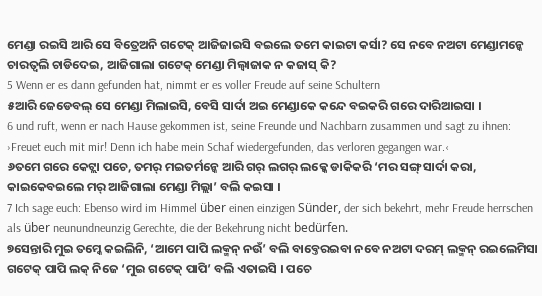ମେଣ୍ଡା ରଇସି ଆରି ସେ ବିତ୍ରେଅନି ଗଟେକ୍ ଆଜିଜାଇସି ବଇଲେ ତମେ କାଇଟା କର୍ସା? ସେ ନବେ ନଅଟା ମେଣ୍ଡାମନ୍କେ ଚାରତ୍ବଲି ଚାଡିଦେଇ, ଆଜିଗାଲା ଗଟେକ୍ ମେଣ୍ଡା ମିଲ୍ବାଜାକ ନ କଜାସ୍ କି?
5 Wenn er es dann gefunden hat, nimmt er es voller Freude auf seine Schultern
୫ଆରି ଜେଡେବଲ୍ ସେ ମେଣ୍ଡା ମିଲାଇସି, ବେସି ସାର୍ଦା ଅଇ ମେଣ୍ଡାକେ କନ୍ଦେ ବଇକରି ଗରେ ଦାରିଆଇସା ।
6 und ruft, wenn er nach Hause gekommen ist, seine Freunde und Nachbarn zusammen und sagt zu ihnen: ›Freuet euch mit mir! Denn ich habe mein Schaf wiedergefunden, das verloren gegangen war.‹
୬ତମେ ଗରେ କେଟ୍ଲା ପଚେ, ତମର୍ ମଇତର୍ମନ୍କେ ଆରି ଗର୍ ଲଗର୍ ଲକ୍କେ ଡାକିକରି ‘ମର ସଙ୍ଗ୍ ସାର୍ଦା କରା, କାଇକେବଇଲେ ମର୍ ଆଜିଗାଲା ମେଣ୍ଡା ମିଲ୍ଲା’ ବଲି କଇସା ।
7 Ich sage euch: Ebenso wird im Himmel über einen einzigen Sünder, der sich bekehrt, mehr Freude herrschen als über neunundneunzig Gerechte, die der Bekehrung nicht bedürfen.
୭ସେନ୍ତାରି ମୁଇ ତମ୍କେ କଇଲିନି, ‘ଆମେ ପାପି ଲକ୍ମନ୍ ନଉଁ’ ବଲି ବାବ୍ତେରଇବା ନବେ ନଅଟା ଦରମ୍ ଲକ୍ମନ୍ ରଇଲେମିସା ଗଟେକ୍ ପାପି ଲକ୍ ନିଜେ ‘ମୁଇ ଗଟେକ୍ ପାପି’ ବଲି ଏତାଇସି । ପଚେ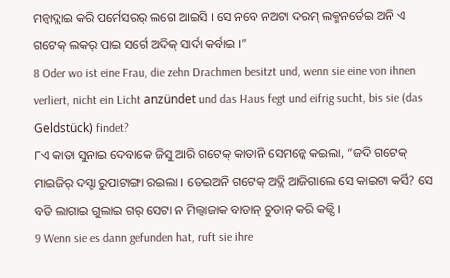ମନ୍ବାଦ୍ଲାଇ କରି ପର୍ମେସରର୍ ଲଗେ ଆଇସି । ସେ ନବେ ନଅଟା ଦରମ୍ ଲକ୍ମନର୍ତେଇ ଅନି ଏ ଗଟେକ୍ ଲକର୍ ପାଇ ସର୍ଗେ ଅଦିକ୍ ସାର୍ଦା କର୍ବାଇ ।”
8 Oder wo ist eine Frau, die zehn Drachmen besitzt und, wenn sie eine von ihnen verliert, nicht ein Licht anzündet und das Haus fegt und eifrig sucht, bis sie (das Geldstück) findet?
୮ଏ କାତା ସୁନାଇ ଦେବାକେ ଜିସୁ ଆରି ଗଟେକ୍ କାତାନି ସେମନ୍କେ କଇଲା, “ଜଦି ଗଟେକ୍ ମାଇଜିର୍ ଦସ୍ଟା ରୁପାଟାଙ୍ଗା ରଇଲା । ତେଇଅନି ଗଟେକ୍ ଅଦ୍ଲି ଆଜିଗାଲେ ସେ କାଇଟା କର୍ସି? ସେ ବତି ଲାଗାଇ ଗୁଲାଇ ଗର୍ ସେଟା ନ ମିଲ୍ବାଜାକ ବାଡାନ୍ ଚୁଡାନ୍ କରି କଜ୍ସି ।
9 Wenn sie es dann gefunden hat, ruft sie ihre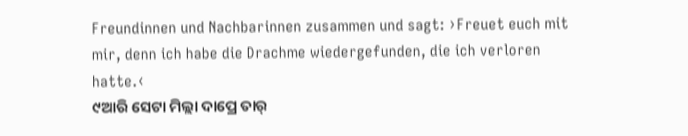Freundinnen und Nachbarinnen zusammen und sagt: ›Freuet euch mit mir, denn ich habe die Drachme wiedergefunden, die ich verloren hatte.‹
୯ଆରି ସେଟା ମିଲ୍ଲା ଦାପ୍ରେ ତାର୍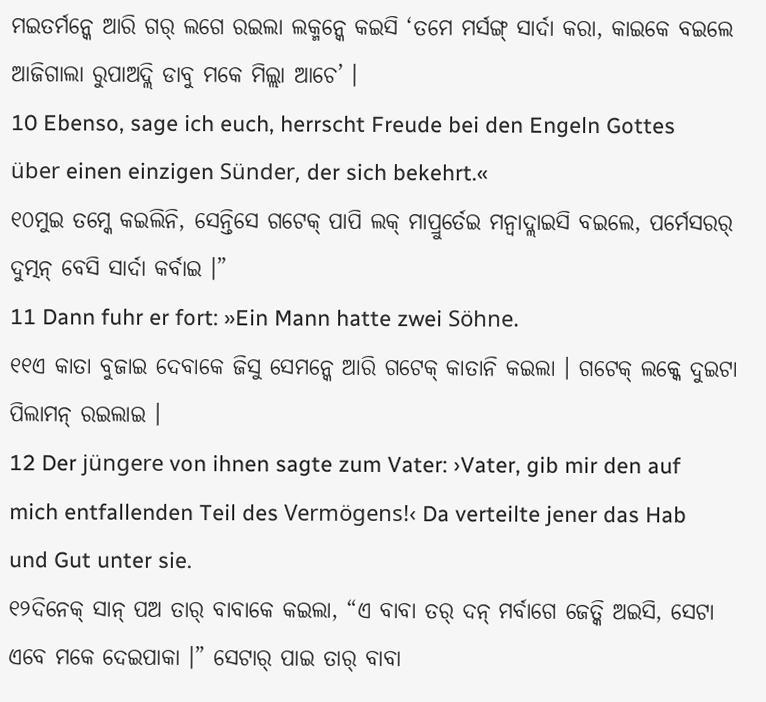ମଇତର୍ମନ୍କେ ଆରି ଗର୍ ଲଗେ ରଇଲା ଲକ୍ମନ୍କେ କଇସି ‘ତମେ ମର୍ସଙ୍ଗ୍ ସାର୍ଦା କରା, କାଇକେ ବଇଲେ ଆଜିଗାଲା ରୁପାଅଦ୍ଲି ଡାବୁ ମକେ ମିଲ୍ଲା ଆଚେ’ ।
10 Ebenso, sage ich euch, herrscht Freude bei den Engeln Gottes über einen einzigen Sünder, der sich bekehrt.«
୧୦ମୁଇ ତମ୍କେ କଇଲିନି, ସେନ୍ତିସେ ଗଟେକ୍ ପାପି ଲକ୍ ମାପ୍ରୁର୍ତେଇ ମନ୍ବାଦ୍ଲାଇସି ବଇଲେ, ପର୍ମେସରର୍ ଦୁତ୍ମନ୍ ବେସି ସାର୍ଦା କର୍ବାଇ ।”
11 Dann fuhr er fort: »Ein Mann hatte zwei Söhne.
୧୧ଏ କାତା ବୁଜାଇ ଦେବାକେ ଜିସୁ ସେମନ୍କେ ଆରି ଗଟେକ୍ କାତାନି କଇଲା । ଗଟେକ୍ ଲକ୍କେ ଦୁଇଟା ପିଲାମନ୍ ରଇଲାଇ ।
12 Der jüngere von ihnen sagte zum Vater: ›Vater, gib mir den auf mich entfallenden Teil des Vermögens!‹ Da verteilte jener das Hab und Gut unter sie.
୧୨ଦିନେକ୍ ସାନ୍ ପଅ ତାର୍ ବାବାକେ କଇଲା, “ଏ ବାବା ତର୍ ଦନ୍ ମର୍ବାଗେ ଜେତ୍କି ଅଇସି, ସେଟା ଏବେ ମକେ ଦେଇପାକା ।” ସେଟାର୍ ପାଇ ତାର୍ ବାବା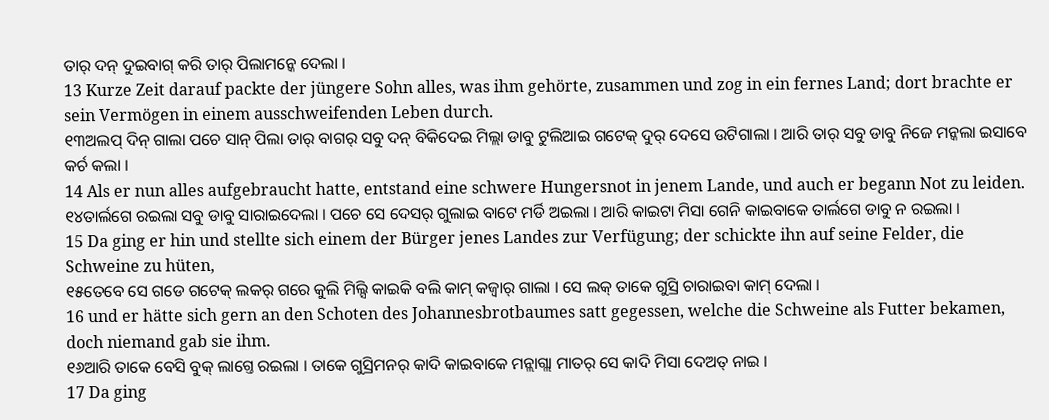ତାର୍ ଦନ୍ ଦୁଇବାଗ୍ କରି ତାର୍ ପିଲାମନ୍କେ ଦେଲା ।
13 Kurze Zeit darauf packte der jüngere Sohn alles, was ihm gehörte, zusammen und zog in ein fernes Land; dort brachte er sein Vermögen in einem ausschweifenden Leben durch.
୧୩ଅଲପ୍ ଦିନ୍ ଗାଲା ପଚେ ସାନ୍ ପିଲା ତାର୍ ବାଗର୍ ସବୁ ଦନ୍ ବିକିଦେଇ ମିଲ୍ଲା ଡାବୁ ଟୁଲିଆଇ ଗଟେକ୍ ଦୁର୍ ଦେସେ ଉଟିଗାଲା । ଆରି ତାର୍ ସବୁ ଡାବୁ ନିଜେ ମନ୍କଲା ଇସାବେ କର୍ଚ କଲା ।
14 Als er nun alles aufgebraucht hatte, entstand eine schwere Hungersnot in jenem Lande, und auch er begann Not zu leiden.
୧୪ତାର୍ଲଗେ ରଇଲା ସବୁ ଡାବୁ ସାରାଇଦେଲା । ପଚେ ସେ ଦେସର୍ ଗୁଲାଇ ବାଟେ ମର୍ଡି ଅଇଲା । ଆରି କାଇଟା ମିସା ଗେନି କାଇବାକେ ତାର୍ଲଗେ ଡାବୁ ନ ରଇଲା ।
15 Da ging er hin und stellte sich einem der Bürger jenes Landes zur Verfügung; der schickte ihn auf seine Felder, die Schweine zu hüten,
୧୫ତେବେ ସେ ଗଡେ ଗଟେକ୍ ଲକର୍ ଗରେ କୁଲି ମିଲ୍ସି କାଇକି ବଲି କାମ୍ କଜ୍ବାର୍ ଗାଲା । ସେ ଲକ୍ ତାକେ ଗୁସ୍ରି ଚାରାଇବା କାମ୍ ଦେଲା ।
16 und er hätte sich gern an den Schoten des Johannesbrotbaumes satt gegessen, welche die Schweine als Futter bekamen, doch niemand gab sie ihm.
୧୬ଆରି ତାକେ ବେସି ବୁକ୍ ଲାଗ୍ତେ ରଇଲା । ତାକେ ଗୁସ୍ରିମନର୍ କାଦି କାଇବାକେ ମନ୍ଲାଗ୍ଲା ମାତର୍ ସେ କାଦି ମିସା ଦେଅତ୍ ନାଇ ।
17 Da ging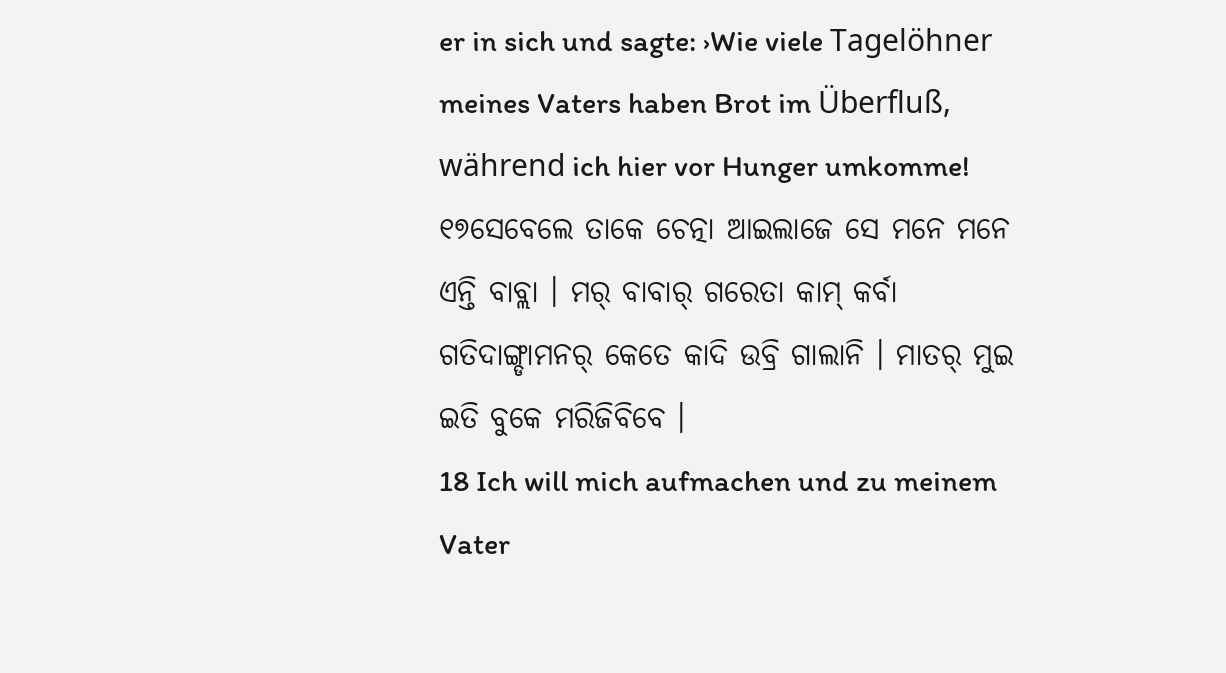er in sich und sagte: ›Wie viele Tagelöhner meines Vaters haben Brot im Überfluß, während ich hier vor Hunger umkomme!
୧୭ସେବେଲେ ତାକେ ଚେତ୍ନା ଆଇଲାଜେ ସେ ମନେ ମନେ ଏନ୍ତି ବାବ୍ଲା । ମର୍ ବାବାର୍ ଗରେତା କାମ୍ କର୍ବା ଗତିଦାଙ୍ଗ୍ଡାମନର୍ କେତେ କାଦି ଉବ୍ରି ଗାଲାନି । ମାତର୍ ମୁଇ ଇତି ବୁକେ ମରିଜିବିବେ ।
18 Ich will mich aufmachen und zu meinem Vater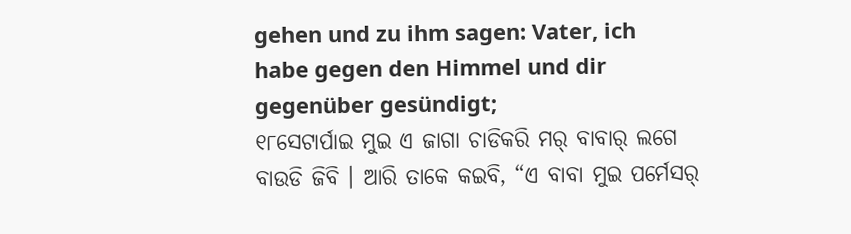gehen und zu ihm sagen: Vater, ich habe gegen den Himmel und dir gegenüber gesündigt;
୧୮ସେଟାର୍ପାଇ ମୁଇ ଏ ଜାଗା ଚାଡିକରି ମର୍ ବାବାର୍ ଲଗେ ବାଉଡି ଜିବି । ଆରି ତାକେ କଇବି, “ଏ ବାବା ମୁଇ ପର୍ମେସର୍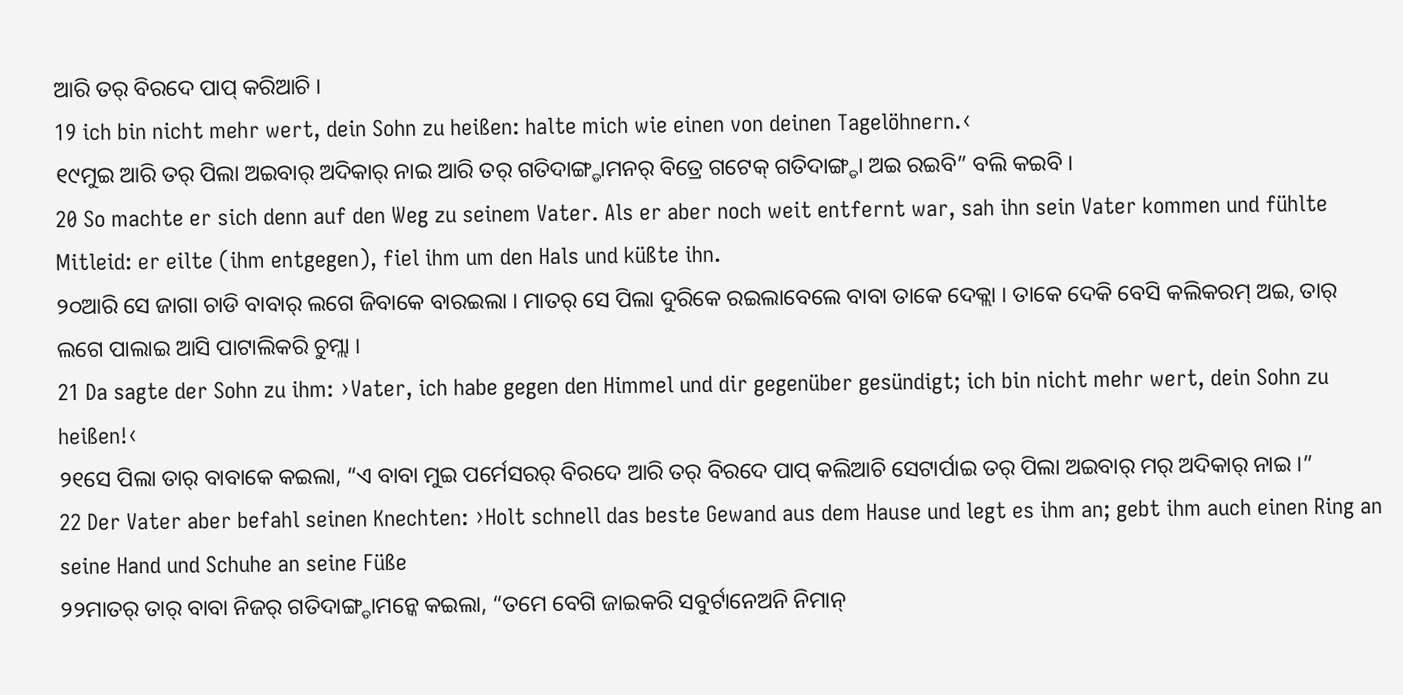ଆରି ତର୍ ବିରଦେ ପାପ୍ କରିଆଚି ।
19 ich bin nicht mehr wert, dein Sohn zu heißen: halte mich wie einen von deinen Tagelöhnern.‹
୧୯ମୁଇ ଆରି ତର୍ ପିଲା ଅଇବାର୍ ଅଦିକାର୍ ନାଇ ଆରି ତର୍ ଗତିଦାଙ୍ଗ୍ଡାମନର୍ ବିତ୍ରେ ଗଟେକ୍ ଗତିଦାଙ୍ଗ୍ଡା ଅଇ ରଇବି” ବଲି କଇବି ।
20 So machte er sich denn auf den Weg zu seinem Vater. Als er aber noch weit entfernt war, sah ihn sein Vater kommen und fühlte Mitleid: er eilte (ihm entgegen), fiel ihm um den Hals und küßte ihn.
୨୦ଆରି ସେ ଜାଗା ଚାଡି ବାବାର୍ ଲଗେ ଜିବାକେ ବାରଇଲା । ମାତର୍ ସେ ପିଲା ଦୁରିକେ ରଇଲାବେଲେ ବାବା ତାକେ ଦେକ୍ଲା । ତାକେ ଦେକି ବେସି କଲିକରମ୍ ଅଇ, ତାର୍ ଲଗେ ପାଲାଇ ଆସି ପାଟାଲିକରି ଚୁମ୍ଲା ।
21 Da sagte der Sohn zu ihm: ›Vater, ich habe gegen den Himmel und dir gegenüber gesündigt; ich bin nicht mehr wert, dein Sohn zu heißen!‹
୨୧ସେ ପିଲା ତାର୍ ବାବାକେ କଇଲା, “ଏ ବାବା ମୁଇ ପର୍ମେସରର୍ ବିରଦେ ଆରି ତର୍ ବିରଦେ ପାପ୍ କଲିଆଚି ସେଟାର୍ପାଇ ତର୍ ପିଲା ଅଇବାର୍ ମର୍ ଅଦିକାର୍ ନାଇ ।”
22 Der Vater aber befahl seinen Knechten: ›Holt schnell das beste Gewand aus dem Hause und legt es ihm an; gebt ihm auch einen Ring an seine Hand und Schuhe an seine Füße
୨୨ମାତର୍ ତାର୍ ବାବା ନିଜର୍ ଗତିଦାଙ୍ଗ୍ଡାମନ୍କେ କଇଲା, “ତମେ ବେଗି ଜାଇକରି ସବୁର୍ଟାନେଅନି ନିମାନ୍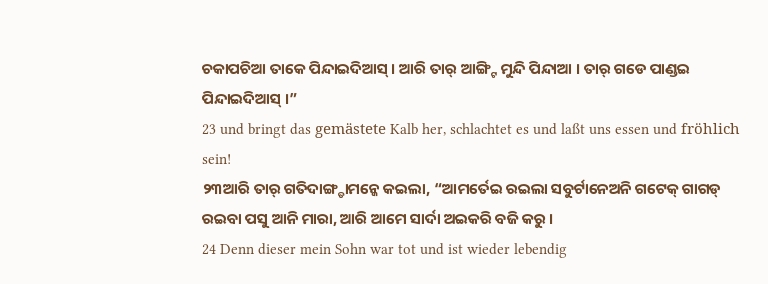ଚକାପଚିଆ ତାକେ ପିନ୍ଦାଇଦିଆସ୍ । ଆରି ତାର୍ ଆଙ୍ଗ୍ଟି ମୁନ୍ଦି ପିନ୍ଦାଆ । ତାର୍ ଗଡେ ପାଣ୍ଡଇ ପିନ୍ଦାଇଦିଆସ୍ ।”
23 und bringt das gemästete Kalb her, schlachtet es und laßt uns essen und fröhlich sein!
୨୩ଆରି ତାର୍ ଗତିଦାଙ୍ଗ୍ଡାମନ୍କେ କଇଲା, “ଆମର୍ତେଇ ରଇଲା ସବୁର୍ଟାନେଅନି ଗଟେକ୍ ଗାଗଡ୍ ରଇବା ପସୁ ଆନି ମାରା, ଆରି ଆମେ ସାର୍ଦା ଅଇକରି ବଜି କରୁ ।
24 Denn dieser mein Sohn war tot und ist wieder lebendig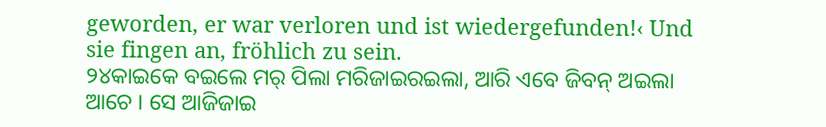geworden, er war verloren und ist wiedergefunden!‹ Und sie fingen an, fröhlich zu sein.
୨୪କାଇକେ ବଇଲେ ମର୍ ପିଲା ମରିଜାଇରଇଲା, ଆରି ଏବେ ଜିବନ୍ ଅଇଲା ଆଚେ । ସେ ଆଜିଜାଇ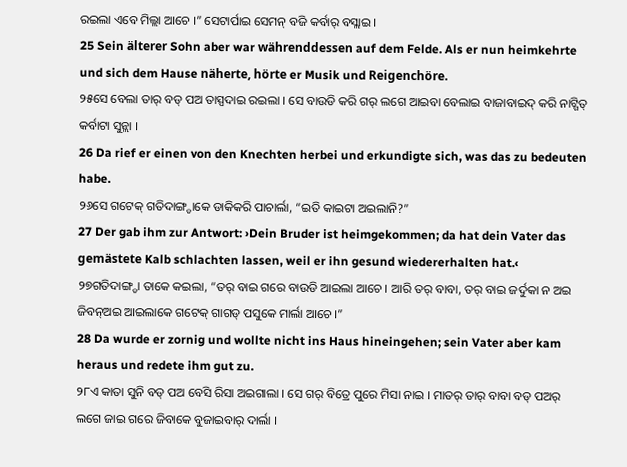ରଇଲା ଏବେ ମିଲ୍ଲା ଆଚେ ।” ସେଟାର୍ପାଇ ସେମନ୍ ବଜି କର୍ବାର୍ ବସ୍ଲାଇ ।
25 Sein älterer Sohn aber war währenddessen auf dem Felde. Als er nun heimkehrte und sich dem Hause näherte, hörte er Musik und Reigenchöre.
୨୫ସେ ବେଲା ତାର୍ ବଡ୍ ପଅ ତାସ୍ପଦାଇ ରଇଲା । ସେ ବାଉଡି କରି ଗର୍ ଲଗେ ଆଇବା ବେଲାଇ ବାଜାବାଇଦ୍ କରି ନାଟ୍ଗିତ୍ କର୍ବାଟା ସୁନ୍ଲା ।
26 Da rief er einen von den Knechten herbei und erkundigte sich, was das zu bedeuten habe.
୨୬ସେ ଗଟେକ୍ ଗତିଦାଙ୍ଗ୍ଡାକେ ଡାକିକରି ପାଚାର୍ଲା, “ଇତି କାଇଟା ଅଇଲାନି?”
27 Der gab ihm zur Antwort: ›Dein Bruder ist heimgekommen; da hat dein Vater das gemästete Kalb schlachten lassen, weil er ihn gesund wiedererhalten hat.‹
୨୭ଗତିଦାଙ୍ଗ୍ଡା ତାକେ କଇଲା, “ତର୍ ବାଇ ଗରେ ବାଉଡି ଆଇଲା ଆଚେ । ଆରି ତର୍ ବାବା, ତର୍ ବାଇ ଜର୍ଦୁକା ନ ଅଇ ଜିବନ୍ଅଇ ଆଇଲାକେ ଗଟେକ୍ ଗାଗଡ୍ ପସୁକେ ମାର୍ଲା ଆଚେ ।”
28 Da wurde er zornig und wollte nicht ins Haus hineingehen; sein Vater aber kam heraus und redete ihm gut zu.
୨୮ଏ କାତା ସୁନି ବଡ୍ ପଅ ବେସି ରିସା ଅଇଗାଲା । ସେ ଗର୍ ବିତ୍ରେ ପୁରେ ମିସା ନାଇ । ମାତର୍ ତାର୍ ବାବା ବଡ୍ ପଅର୍ ଲଗେ ଜାଇ ଗରେ ଜିବାକେ ବୁଜାଇବାର୍ ଦାର୍ଲା ।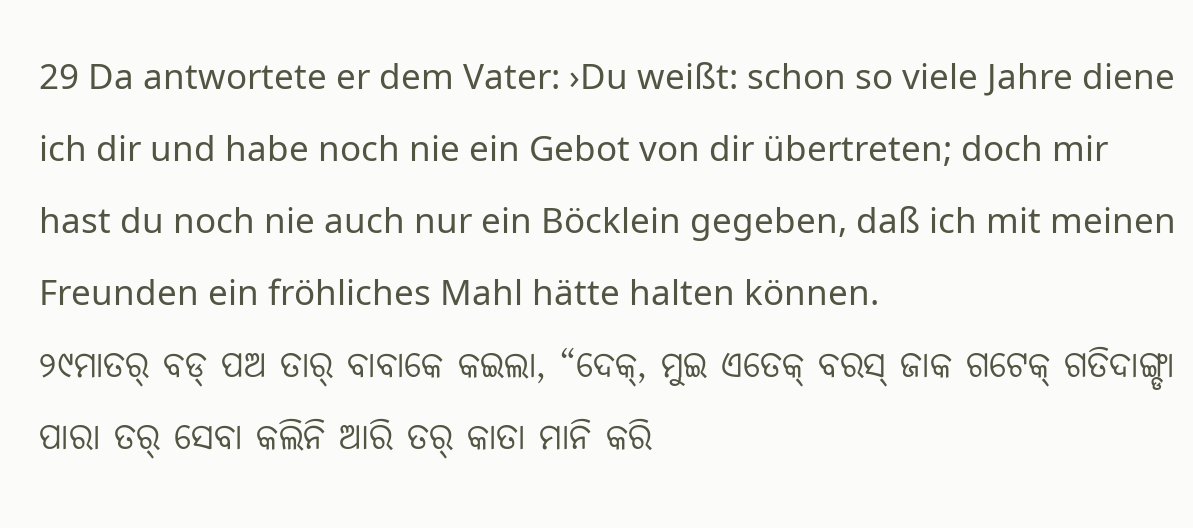29 Da antwortete er dem Vater: ›Du weißt: schon so viele Jahre diene ich dir und habe noch nie ein Gebot von dir übertreten; doch mir hast du noch nie auch nur ein Böcklein gegeben, daß ich mit meinen Freunden ein fröhliches Mahl hätte halten können.
୨୯ମାତର୍ ବଡ୍ ପଅ ତାର୍ ବାବାକେ କଇଲା, “ଦେକ୍, ମୁଇ ଏତେକ୍ ବରସ୍ ଜାକ ଗଟେକ୍ ଗତିଦାଙ୍ଗ୍ଡା ପାରା ତର୍ ସେବା କଲିନି ଆରି ତର୍ କାତା ମାନି କରି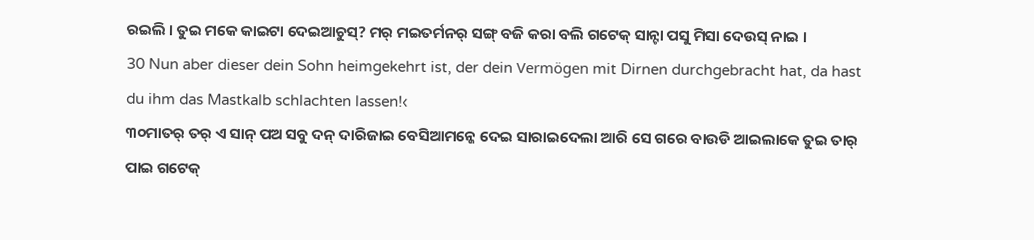ରଇଲି । ତୁଇ ମକେ କାଇଟା ଦେଇଆଚୁସ୍? ମର୍ ମଇତର୍ମନର୍ ସଙ୍ଗ୍ ବଜି କରା ବଲି ଗଟେକ୍ ସାନ୍ଟା ପସୁ ମିସା ଦେଉସ୍ ନାଇ ।
30 Nun aber dieser dein Sohn heimgekehrt ist, der dein Vermögen mit Dirnen durchgebracht hat, da hast du ihm das Mastkalb schlachten lassen!‹
୩୦ମାତର୍ ତର୍ ଏ ସାନ୍ ପଅ ସବୁ ଦନ୍ ଦାରିଜାଇ ବେସିଆମନ୍କେ ଦେଇ ସାରାଇଦେଲା ଆରି ସେ ଗରେ ବାଉଡି ଆଇଲାକେ ତୁଇ ତାର୍ ପାଇ ଗଟେକ୍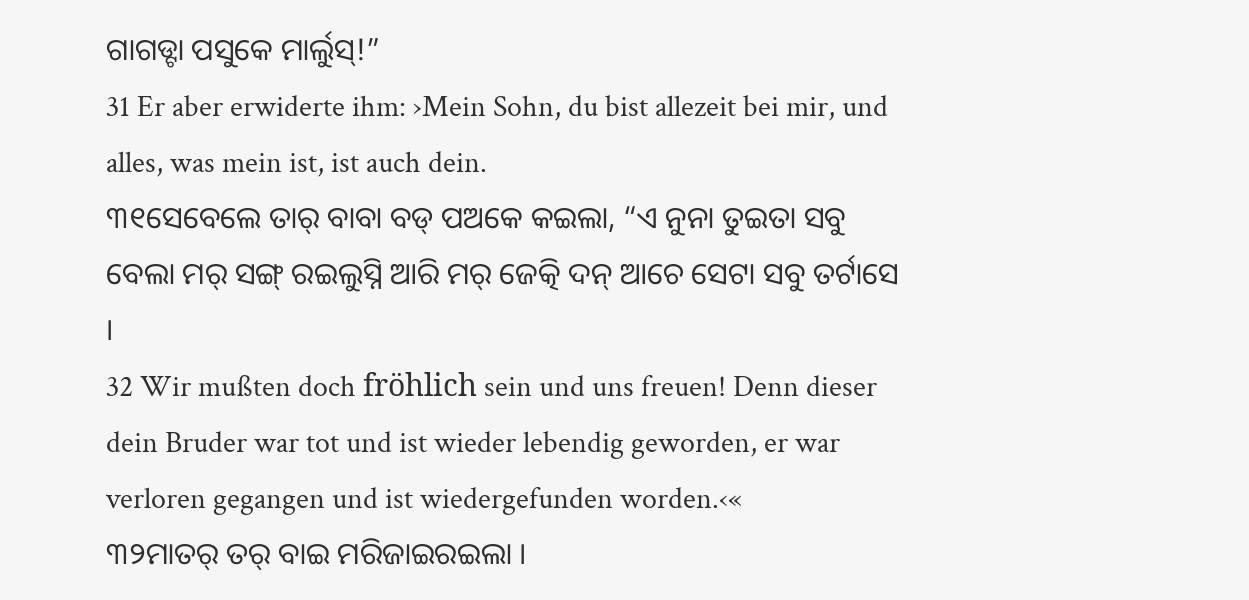ଗାଗଡ୍ଟା ପସୁକେ ମାର୍ଲୁସ୍!”
31 Er aber erwiderte ihm: ›Mein Sohn, du bist allezeit bei mir, und alles, was mein ist, ist auch dein.
୩୧ସେବେଲେ ତାର୍ ବାବା ବଡ୍ ପଅକେ କଇଲା, “ଏ ନୁନା ତୁଇତା ସବୁ ବେଲା ମର୍ ସଙ୍ଗ୍ ରଇଲୁସ୍ନି ଆରି ମର୍ ଜେତ୍କି ଦନ୍ ଆଚେ ସେଟା ସବୁ ତର୍ଟାସେ ।
32 Wir mußten doch fröhlich sein und uns freuen! Denn dieser dein Bruder war tot und ist wieder lebendig geworden, er war verloren gegangen und ist wiedergefunden worden.‹«
୩୨ମାତର୍ ତର୍ ବାଇ ମରିଜାଇରଇଲା ।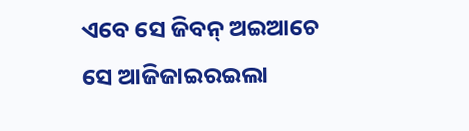ଏବେ ସେ ଜିବନ୍ ଅଇଆଚେ ସେ ଆଜିଜାଇରଇଲା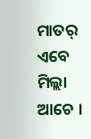ମାତର୍ ଏବେ ମିଲ୍ଲା ଆଚେ ।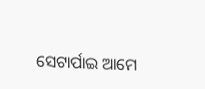ସେଟାର୍ପାଇ ଆମେ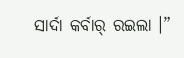ସାର୍ଦା କର୍ବାର୍ ରଇଲା ।”